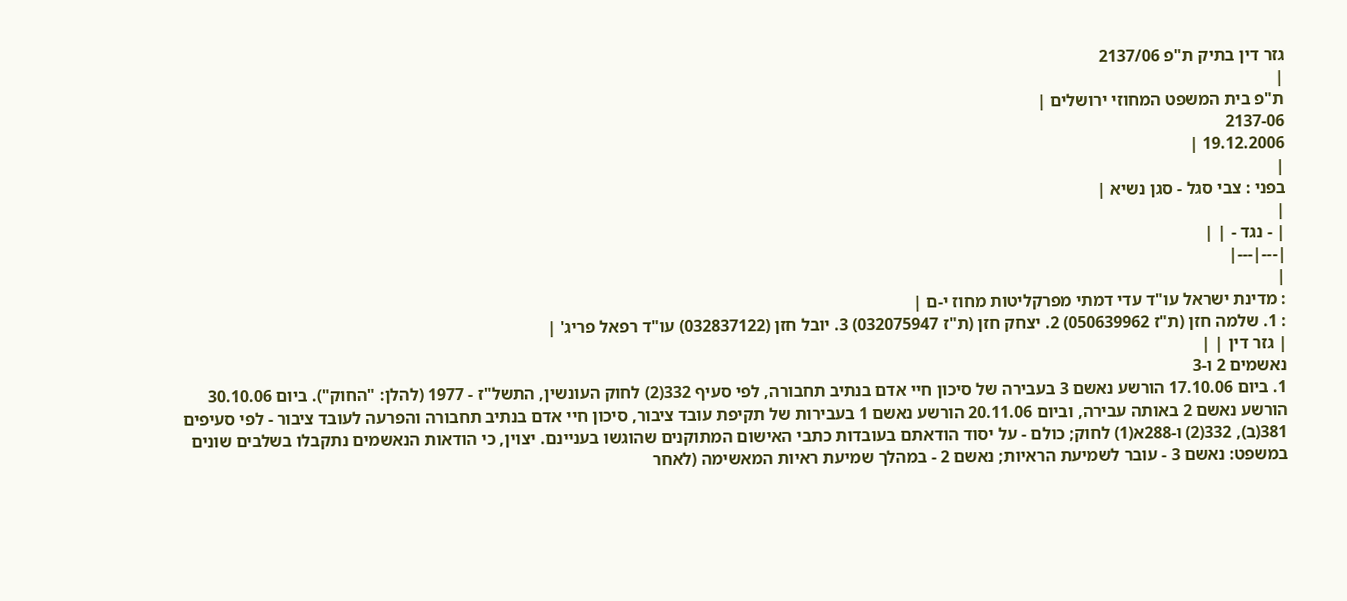גזר דין בתיק ת"פ 2137/06
|
ת"פ בית המשפט המחוזי ירושלים |
2137-06
19.12.2006 |
|
בפני : צבי סגל - סגן נשיא |
|
| - נגד - | |
|---|---|
|
: מדינת ישראל עו"ד עדי דמתי מפרקליטות מחוז י-ם |
: 1. שלמה חזן (ת"ז 050639962) 2. יצחק חזן (ת"ז 032075947) 3. יובל חזן (032837122) עו"ד רפאל פריג' |
| גזר דין | |
נאשמים 2 ו-3
1. ביום 17.10.06 הורשע נאשם 3 בעבירה של סיכון חיי אדם בנתיב תחבורה, לפי סעיף 332(2) לחוק העונשין, התשל"ז - 1977 (להלן: "החוק"). ביום 30.10.06 הורשע נאשם 2 באותה עבירה, וביום 20.11.06 הורשע נאשם 1 בעבירות של תקיפת עובד ציבור, סיכון חיי אדם בנתיב תחבורה והפרעה לעובד ציבור - לפי סעיפים 381(ב), 332(2) ו-288א(1) לחוק; כולם - על יסוד הודאתם בעובדות כתבי האישום המתוקנים שהוגשו בעניינם. יצוין, כי הודאות הנאשמים נתקבלו בשלבים שונים במשפט: נאשם 3 - עובר לשמיעת הראיות; נאשם 2 - במהלך שמיעת ראיות המאשימה (לאחר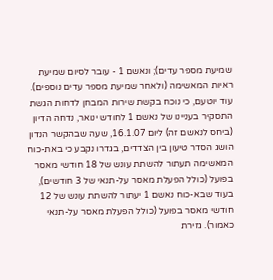שמיעת מספר עדים); ונאשם 1 - עובר לסיום שמיעת ראיות המאשימה (ולאחר שמיעת מספר עדים נוספים). עוד יוטעם, כי נוכח בקשת שירות המבחן לדחות הגשת התסקיר בעניינו של נאשם 1 לחודש ינואר, נדחה הדיון (ביחס לנאשם זה) ליום 16.1.07, שעה שבהקשר הנדון הושג הסדר טיעון בין הצדדים, בגדרו נקבע כי באת-כוח המאשימה תעתור להשתת עונש של 18 חודשי מאסר בפועל (כולל הפעלת מאסר על-תנאי של 3 חודשים), בעוד שבא-כוח נאשם 1 יעתור להשתת עונש של 12 חודשי מאסר בפועל (כולל הפעלת מאסר על-תנאי כאמור). גזירת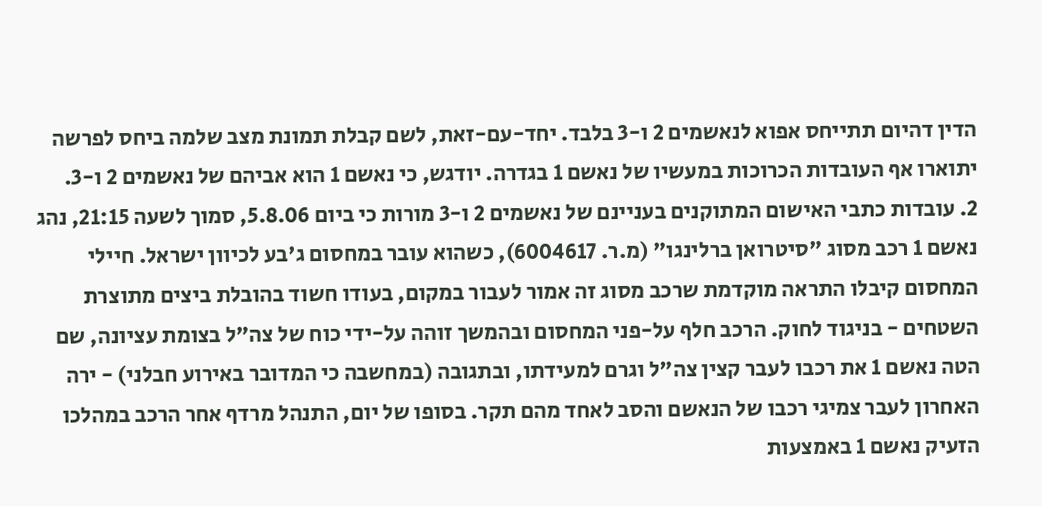הדין דהיום תתייחס אפוא לנאשמים 2 ו-3 בלבד. יחד-עם-זאת, לשם קבלת תמונת מצב שלמה ביחס לפרשה יתוארו אף העובדות הכרוכות במעשיו של נאשם 1 בגדרה. יודגש, כי נאשם 1 הוא אביהם של נאשמים 2 ו-3.
2. עובדות כתבי האישום המתוקנים בעניינם של נאשמים 2 ו-3 מורות כי ביום 5.8.06, סמוך לשעה 21:15, נהג נאשם 1 רכב מסוג "סיטרואן ברלינגו" (מ.ר. 6004617), כשהוא עובר במחסום ג'בע לכיוון ישראל. חיילי המחסום קיבלו התראה מוקדמת שרכב מסוג זה אמור לעבור במקום, בעודו חשוד בהובלת ביצים מתוצרת השטחים - בניגוד לחוק. הרכב חלף על-פני המחסום ובהמשך זוהה על-ידי כוח של צה"ל בצומת עציונה, שם הטה נאשם 1 את רכבו לעבר קצין צה"ל וגרם למעידתו, ובתגובה (במחשבה כי המדובר באירוע חבלני) - ירה האחרון לעבר צמיגי רכבו של הנאשם והסב לאחד מהם תקר. בסופו של יום, התנהל מרדף אחר הרכב במהלכו הזעיק נאשם 1 באמצעות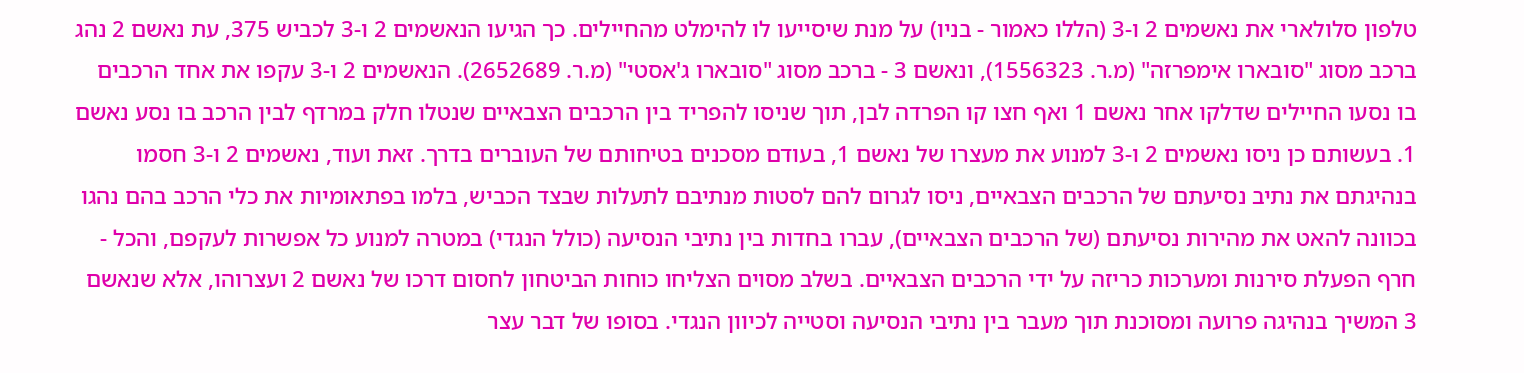טלפון סלולארי את נאשמים 2 ו-3 (הללו כאמור - בניו) על מנת שיסייעו לו להימלט מהחיילים. כך הגיעו הנאשמים 2 ו-3 לכביש 375, עת נאשם 2 נהג ברכב מסוג "סובארו אימפרזה" (מ.ר. 1556323), ונאשם 3 - ברכב מסוג "סובארו ג'אסטי" (מ.ר. 2652689). הנאשמים 2 ו-3 עקפו את אחד הרכבים בו נסעו החיילים שדלקו אחר נאשם 1 ואף חצו קו הפרדה לבן, תוך שניסו להפריד בין הרכבים הצבאיים שנטלו חלק במרדף לבין הרכב בו נסע נאשם 1. בעשותם כן ניסו נאשמים 2 ו-3 למנוע את מעצרו של נאשם 1, בעודם מסכנים בטיחותם של העוברים בדרך. זאת ועוד, נאשמים 2 ו-3 חסמו בנהיגתם את נתיב נסיעתם של הרכבים הצבאיים, ניסו לגרום להם לסטות מנתיבם לתעלות שבצד הכביש, בלמו בפתאומיות את כלי הרכב בהם נהגו בכוונה להאט את מהירות נסיעתם (של הרכבים הצבאיים), עברו בחדות בין נתיבי הנסיעה (כולל הנגדי) במטרה למנוע כל אפשרות לעקפם, והכל - חרף הפעלת סירנות ומערכות כריזה על ידי הרכבים הצבאיים. בשלב מסוים הצליחו כוחות הביטחון לחסום דרכו של נאשם 2 ועצרוהו, אלא שנאשם 3 המשיך בנהיגה פרועה ומסוכנת תוך מעבר בין נתיבי הנסיעה וסטייה לכיוון הנגדי. בסופו של דבר עצר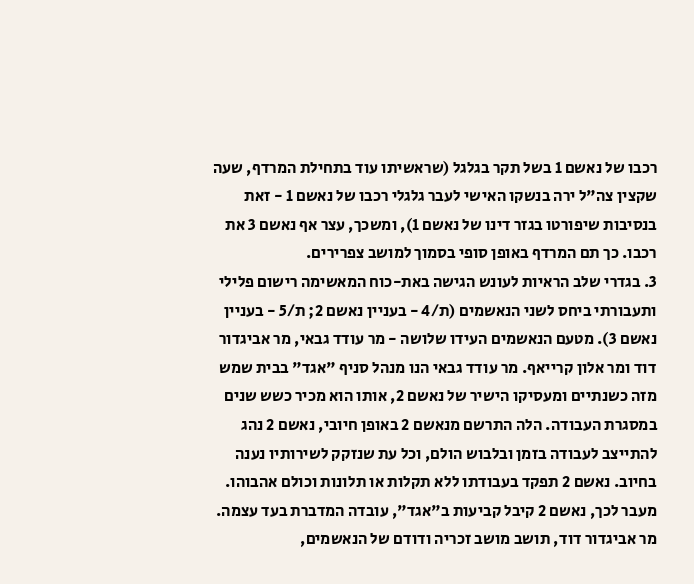רכבו של נאשם 1 בשל תקר בגלגל (שראשיתו עוד בתחילת המרדף, שעה שקצין צה"ל ירה בנשקו האישי לעבר גלגלי רכבו של נאשם 1 - זאת בנסיבות שיפורטו בגזר דינו של נאשם 1), ומשכך, עצר אף נאשם 3 את רכבו. כך תם המרדף באופן סופי בסמוך למושב צפרירים.
3. בגדרי שלב הראיות לעונש הגישה באת-כוח המאשימה רישום פלילי ותעבורתי ביחס לשני הנאשמים (ת/4 - בעניין נאשם 2; ת/5 - בעניין נאשם 3). מטעם הנאשמים העידו שלושה - מר עודד גבאי, מר אביגדור דוד ומר אלון קרייאף. מר עודד גבאי הנו מנהל סניף "אגד" בבית שמש מזה כשנתיים ומעסיקו הישיר של נאשם 2, אותו הוא מכיר כשש שנים במסגרת העבודה. הלה התרשם מנאשם 2 באופן חיובי, נאשם 2 נהג להתייצב לעבודה בזמן ובלבוש הולם, וכל עת שנזקק לשירותיו נענה בחיוב. נאשם 2 תפקד בעבודתו ללא תקלות או תלונות וכולם אהבוהו. מעבר לכך, נאשם 2 קיבל קביעות ב"אגד", עובדה המדברת בעד עצמה. מר אביגדור דוד, תושב מושב זכריה ודודם של הנאשמים,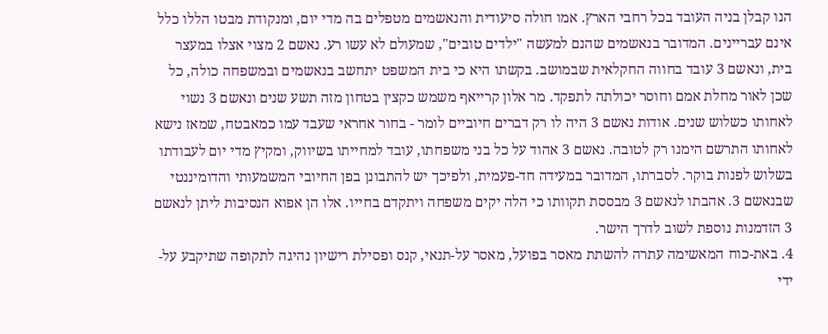הנו קבלן בניה העובד בכל רחבי הארץ. אמו חולה סיעודית והנאשמים מטפלים בה מדי יום, ומנקודת מבטו הללו כלל אינם עבריינים. המדובר בנאשמים שהנם למעשה "ילדים טובים", שמעולם לא עשו רע. נאשם 2 מצוי אצלו במעצר בית, ונאשם 3 עובד בחווה החקלאית שבמושב. בקשתו היא כי בית המשפט יתחשב בנאשמים ובמשפחה כולה, כל שכן לאור מחלת אמם וחוסר יכולתה לתפקד. מר אלון קרייאף משמש כקצין בטחון מזה תשע שנים ונאשם 3 נשוי לאחותו כשלוש שנים. אודות נאשם 3 היה לו רק דברים חיוביים לומר - בחור אחראי שעבד עמו כמאבטח, שמאז נישא לאחותו התרשם הימנו רק לטובה. נאשם 3 אהוד על כל בני משפחתו, עובד למחייתו בשיווק, ומקיץ מדי יום לעבודתו בשלוש לפנות בוקר. לסברתו, המדובר במעידה חד-פעמית, ולפיכך יש להתבונן בפן החיובי המשמעותי והדומיננטי שבנאשם 3. אהבתו לנאשם 3 מבססת תקוותו כי הלה יקים משפחה ויתקדם בחייו. אלו הן אפוא הנסיבות ליתן לנאשם 3 הזדמנות נוספת לשוב לדרך הישר.
4. באת-כוח המאשימה עתרה להשתת מאסר בפועל, מאסר על-תנאי, קנס ופסילת רישיון נהיגה לתקופה שתיקבע על-ידי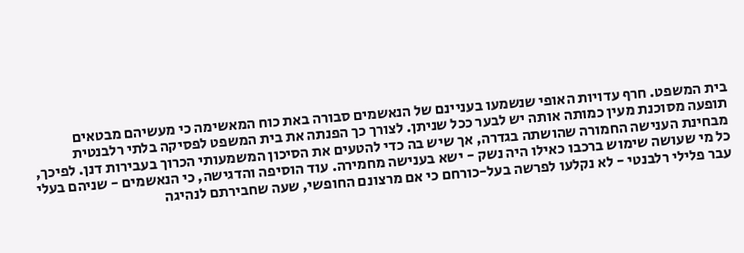בית המשפט. חרף עדויות האופי שנשמעו בעניינם של הנאשמים סבורה באת כוח המאשימה כי מעשיהם מבטאים תופעה מסוכנת מעין כמותה אותה יש לבער ככל שניתן. לצורך כך הפנתה את בית המשפט לפסיקה בלתי רלבנטית מבחינת הענישה החמורה שהושתה בגדרה, אך שיש בה כדי להטעים את הסיכון המשמעותי הכרוך בעבירות דנן. לפיכך, כל מי שעושה שימוש ברכבו כאילו היה נשק - ישא בענישה מחמירה. עוד הוסיפה והדגישה, כי הנאשמים - שניהם בעלי עבר פלילי רלבנטי - לא נקלעו לפרשה בעל-כורחם כי אם מרצונם החופשי, שעה שחבירתם לנהיגה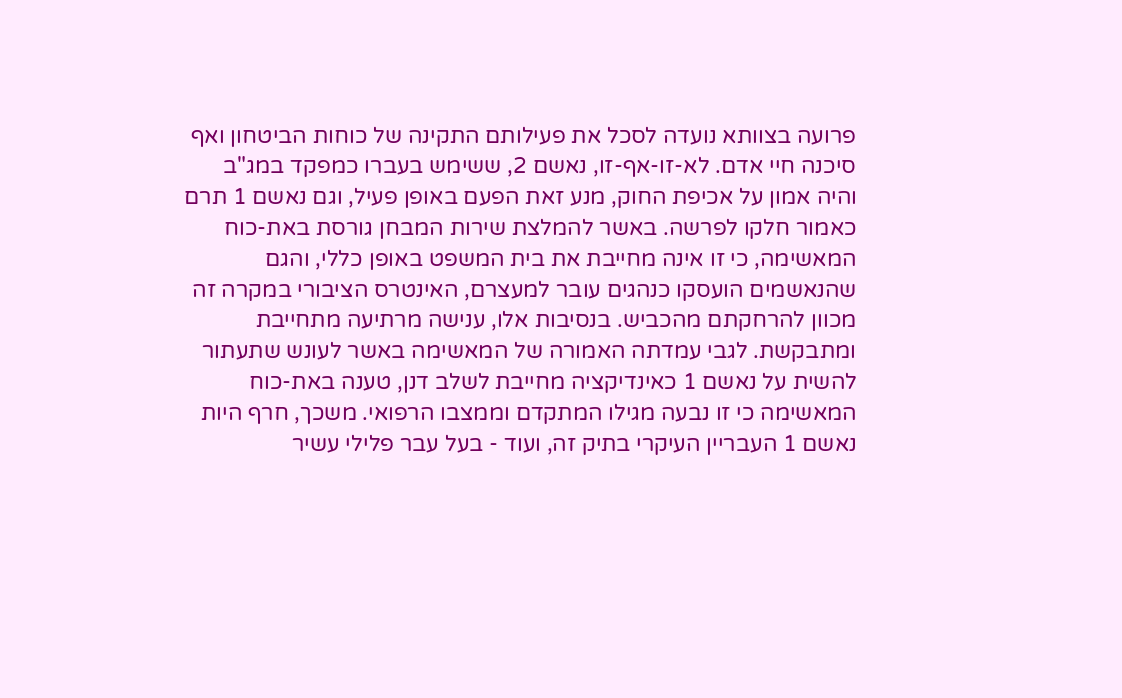פרועה בצוותא נועדה לסכל את פעילותם התקינה של כוחות הביטחון ואף סיכנה חיי אדם. לא-זו-אף-זו, נאשם 2, ששימש בעברו כמפקד במג"ב והיה אמון על אכיפת החוק, מנע זאת הפעם באופן פעיל, וגם נאשם 1 תרם כאמור חלקו לפרשה. באשר להמלצת שירות המבחן גורסת באת-כוח המאשימה, כי זו אינה מחייבת את בית המשפט באופן כללי, והגם שהנאשמים הועסקו כנהגים עובר למעצרם, האינטרס הציבורי במקרה זה מכוון להרחקתם מהכביש. בנסיבות אלו, ענישה מרתיעה מתחייבת ומתבקשת. לגבי עמדתה האמורה של המאשימה באשר לעונש שתעתור להשית על נאשם 1 כאינדיקציה מחייבת לשלב דנן, טענה באת-כוח המאשימה כי זו נבעה מגילו המתקדם וממצבו הרפואי. משכך, חרף היות נאשם 1 העבריין העיקרי בתיק זה, ועוד - בעל עבר פלילי עשיר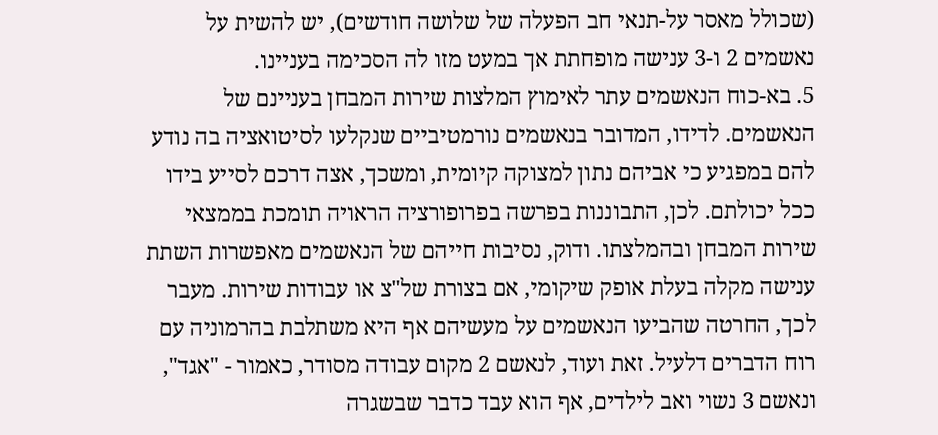(שכולל מאסר על-תנאי חב הפעלה של שלושה חודשים), יש להשית על נאשמים 2 ו-3 ענישה מופחתת אך במעט מזו לה הסכימה בעניינו.
5. בא-כוח הנאשמים עתר לאימוץ המלצות שירות המבחן בעניינם של הנאשמים. לדידו, המדובר בנאשמים נורמטיביים שנקלעו לסיטואציה בה נודע להם במפגיע כי אביהם נתון למצוקה קיומית, ומשכך, אצה דרכם לסייע בידו ככל יכולתם. לכן, התבוננות בפרשה בפרופורציה הראויה תומכת בממצאי שירות המבחן ובהמלצתו. ודוק, נסיבות חייהם של הנאשמים מאפשרות השתת ענישה מקלה בעלת אופק שיקומי, אם בצורת של"צ או עבודות שירות. מעבר לכך, החרטה שהביעו הנאשמים על מעשיהם אף היא משתלבת בהרמוניה עם רוח הדברים דלעיל. זאת ועוד, לנאשם 2 מקום עבודה מסודר, כאמור - "אגד", ונאשם 3 נשוי ואב לילדים, אף הוא עבד כדבר שבשגרה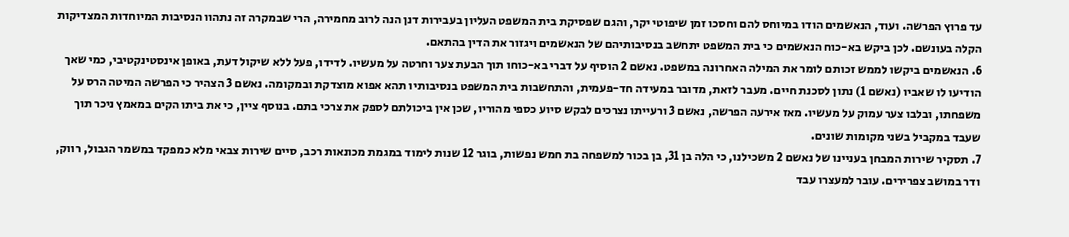עד פרוץ הפרשה. ועוד, הנאשמים הודו במיוחס להם וחסכו זמן שיפוטי יקר, והגם שפסיקת בית המשפט העליון בעבירות דנן הנה לרוב מחמירה, הרי שבמקרה זה נתהוו הנסיבות המיוחדות המצדיקות הקלה בעונשם. לכן ביקש בא-כוח הנאשמים כי בית המשפט יתחשב בנסיבותיהם של הנאשמים ויגזור את הדין בהתאם.
6. הנאשמים ביקשו לממש זכותם לומר את המילה האחרונה במשפט. נאשם 2 הוסיף על דברי בא-כוחו תוך הבעת צער וחרטה על מעשיו. לדידו, פעל ללא שיקול דעת, באופן אינסטינקטיבי, כמי שאך הודיעו לו שאביו (נאשם 1) נתון לסכנת חיים. מעבר לזאת, מדובר במעידה חד-פעמית, והתחשבות בית המשפט בנסיבותיו תהא אפוא מוצדקת ובמקומה. נאשם 3 הצהיר כי הפרשה המיטה הרס על משפחתו, ובלבו צער עמוק על מעשיו. מאז אירעה הפרשה, נאשם 3 ורעייתו נצרכים לבקש סיוע כספי מהוריו, שכן אין ביכולתם לספק את צרכי בתם. בנוסף ציין, כי את ביתו הקים במאמץ ניכר תוך שעבד במקביל בשני מקומות שונים.
7. תסקיר שירות המבחן בעניינו של נאשם 2 משכילנו, כי הלה בן 31, בן בכור למשפחה בת חמש נפשות, בוגר 12 שנות לימוד במגמת מכונאות רכב, סיים שירות צבאי מלא כמפקד במשמר הגבול, רווק, ודר במושב צפרירים. עובר למעצרו עבד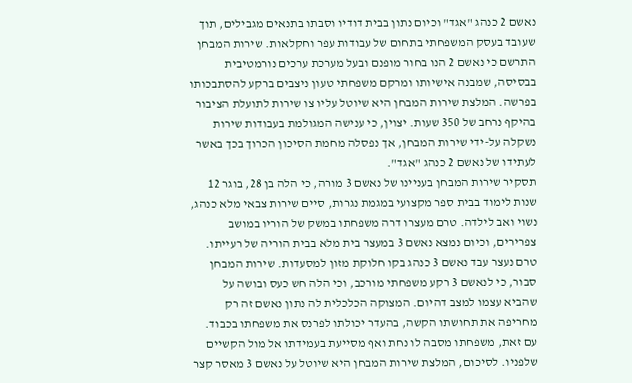נאשם 2 כנהג "אגד" וכיום נתון בבית דודיו וסבתו בתנאים מגבילים, תוך שעובד בעסק המשפחתי בתחום של עבודות עפר וחקלאות. שירות המבחן התרשם כי נאשם 2 הנו בחור מופנם ובעל מערכת ערכים נורמטיבית בבסיסה, שמבנה אישיותו ומרקם משפחתי טעון ניצבים ברקע להסתבכותו בפרשה. המלצת שירות המבחן היא שיוטל עליו צו שירות לתועלת הציבור בהיקף נרחב של 350 שעות. יצוין, כי ענישה המגולמת בעבודות שירות נשקלה על-ידי שירות המבחן, אך נפסלה מחמת הסיכון הכרוך בכך באשר לעתידו של נאשם 2 כנהג "אגד".
תסקיר שירות המבחן בעניינו של נאשם 3 מורה, כי הלה בן 28, בוגר 12 שנות לימוד בבית ספר מקצועי במגמת נגרות, סיים שירות צבאי מלא כנהג, נשוי ואב לילדה. טרם מעצרו דרה משפחתו במשק של הוריו במושב צפרירים, וכיום נמצא נאשם 3 במעצר בית מלא בבית הוריה של רעייתו. טרם נעצר עבד נאשם 3 כנהג בקו חלוקת מזון למסעדות. שירות המבחן סבור, כי לנאשם 3 רקע משפחתי מורכב, וכי הלה חש כעס ובושה על שהביא עצמו למצב דהיום. המצוקה הכלכלית לה נתון נאשם זה רק מחריפה את תחושתו הקשה, בהעדר יכולתו לפרנס את משפחתו בכבוד. עם זאת, משפחתו מסבה לו נחת ואף מסייעת בעמידתו אל מול הקשיים שלפניו. לסיכום, המלצת שירות המבחן היא שיוטל על נאשם 3 מאסר קצר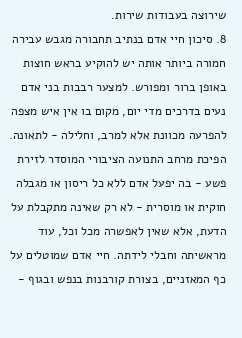שירוצה בעבודות שירות.
8. סיכון חיי אדם בנתיב תחבורה מגבש עבירה חמורה ביותר אותה יש להוקיע בראש חוצות באופן ברור ומפורש. למצער רבבות בני אדם נעים בדרכים מדי יום, מקום בו אין איש מצפה להפרעה מכוונת אלא למרב, וחלילה - לתאונה. הפיכת מרחב התנועה הציבורי המוסדר לזירת פשע - בה יפעל אדם ללא כל ריסון או מגבלה חוקית או מוסרית - לא רק שאינה מתקבלת על הדעת, אלא שאין לאפשרה מכל וכל, עוד מראשיתה וחבלי לידתה. חיי אדם שמוטלים על כף המאזניים, בצורת קורבנות בנפש ובגוף -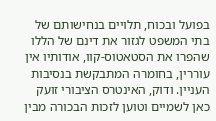בפועל ובכוח, תלויים בנחישותם של בתי המשפט לגזור את דינם של הללו שהפרו את הסטאטוס-קוו, אודותיו אין עוררין, בחומרה המתבקשת בנסיבות העניין. ודוק, האינטרס הציבורי זועק כאן לשמיים וטוען לזכות הבכורה מבין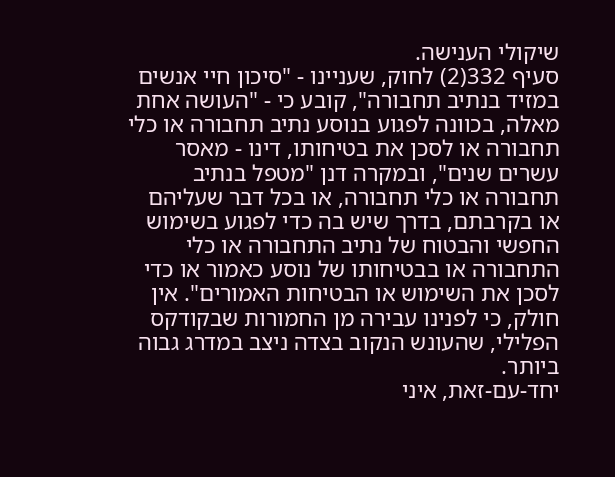שיקולי הענישה.
סעיף 332(2) לחוק, שעניינו - "סיכון חיי אנשים במזיד בנתיב תחבורה", קובע כי - "העושה אחת מאלה, בכוונה לפגוע בנוסע נתיב תחבורה או כלי תחבורה או לסכן את בטיחותו, דינו - מאסר עשרים שנים", ובמקרה דנן "מטפל בנתיב תחבורה או כלי תחבורה, או בכל דבר שעליהם או בקרבתם, בדרך שיש בה כדי לפגוע בשימוש החפשי והבטוח של נתיב התחבורה או כלי התחבורה או בבטיחותו של נוסע כאמור או כדי לסכן את השימוש או הבטיחות האמורים". אין חולק, כי לפנינו עבירה מן החמורות שבקודקס הפלילי, שהעונש הנקוב בצדה ניצב במדרג גבוה ביותר.
יחד-עם-זאת, איני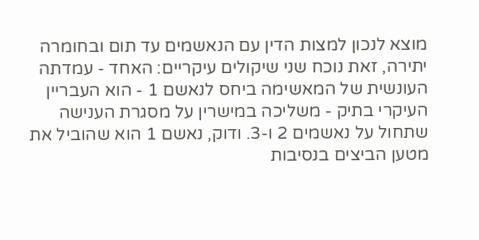מוצא לנכון למצות הדין עם הנאשמים עד תום ובחומרה יתירה, זאת נוכח שני שיקולים עיקריים: האחד - עמדתה העונשית של המאשימה ביחס לנאשם 1 - הוא העבריין העיקרי בתיק - משליכה במישרין על מסגרת הענישה שתחול על נאשמים 2 ו-3. ודוק, נאשם 1 הוא שהוביל את מטען הביצים בנסיבות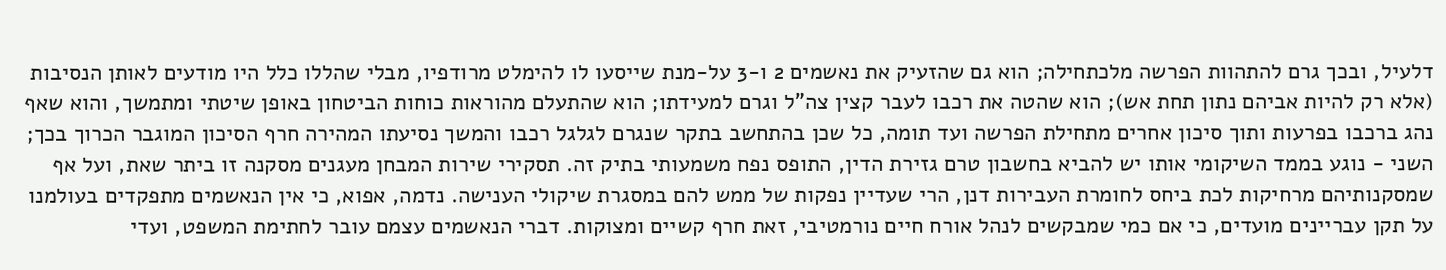דלעיל, ובכך גרם להתהוות הפרשה מלכתחילה; הוא גם שהזעיק את נאשמים 2 ו-3 על-מנת שייסעו לו להימלט מרודפיו, מבלי שהללו כלל היו מודעים לאותן הנסיבות (אלא רק להיות אביהם נתון תחת אש); הוא שהטה את רכבו לעבר קצין צה"ל וגרם למעידתו; הוא שהתעלם מהוראות כוחות הביטחון באופן שיטתי ומתמשך, והוא שאף נהג ברכבו בפרעות ותוך סיכון אחרים מתחילת הפרשה ועד תומה, כל שכן בהתחשב בתקר שנגרם לגלגל רכבו והמשך נסיעתו המהירה חרף הסיכון המוגבר הכרוך בכך; השני - נוגע בממד השיקומי אותו יש להביא בחשבון טרם גזירת הדין, התופס נפח משמעותי בתיק זה. תסקירי שירות המבחן מעגנים מסקנה זו ביתר שאת, ועל אף שמסקנותיהם מרחיקות לכת ביחס לחומרת העבירות דנן, הרי שעדיין נפקות של ממש להם במסגרת שיקולי הענישה. נדמה, אפוא, כי אין הנאשמים מתפקדים בעולמנו על תקן עבריינים מועדים, כי אם כמי שמבקשים לנהל אורח חיים נורמטיבי, זאת חרף קשיים ומצוקות. דברי הנאשמים עצמם עובר לחתימת המשפט, ועדי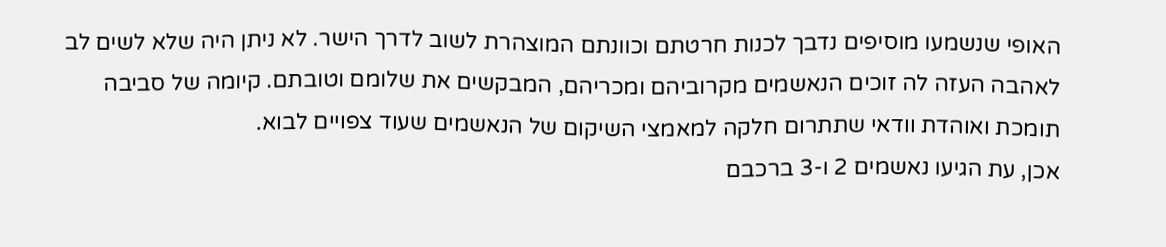האופי שנשמעו מוסיפים נדבך לכנות חרטתם וכוונתם המוצהרת לשוב לדרך הישר. לא ניתן היה שלא לשים לב לאהבה העזה לה זוכים הנאשמים מקרוביהם ומכריהם, המבקשים את שלומם וטובתם. קיומה של סביבה תומכת ואוהדת וודאי שתתרום חלקה למאמצי השיקום של הנאשמים שעוד צפויים לבוא.
אכן, עת הגיעו נאשמים 2 ו-3 ברכבם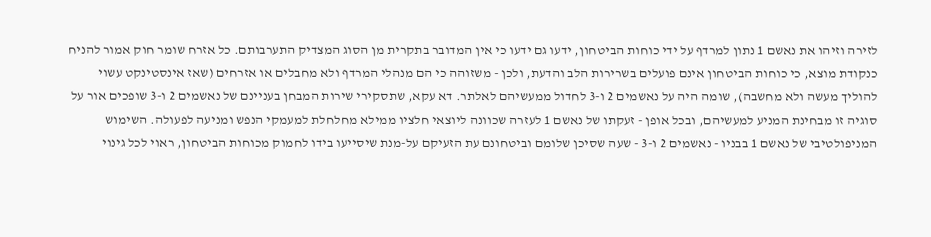לזירה וזיהו את נאשם 1 נתון למרדף על ידי כוחות הביטחון, ידעו גם ידעו כי אין המדובר בתקרית מן הסוג המצדיק התערבותם. כל אזרח שומר חוק אמור להניח כנקודת מוצא, כי כוחות הביטחון אינם פועלים בשרירות הלב והדעת, ולכן - משזוהה כי הם מנהלי המרדף ולא מחבלים או אזרחים (שאז אינסטינקט עשוי להוליך מעשה ולא מחשבה), שומה היה על נאשמים 2 ו-3 לחדול ממעשיהם לאלתר. דא עקא, שתסקירי שירות המבחן בעניינם של נאשמים 2 ו-3 שופכים אור על סוגיה זו מבחינת המניע למעשיהם, ובכל אופן - זעקתו של נאשם 1 לעזרה שכוונה ליוצאי חלציו ממילא מחלחלת למעמקי הנפש ומניעה לפעולה. השימוש המניפולטיבי של נאשם 1 בבניו - נאשמים 2 ו-3 - שעה שסיכן שלומם וביטחונם עת הזעיקם על-מנת שיסייעו בידו לחמוק מכוחות הביטחון, ראוי לכל גינוי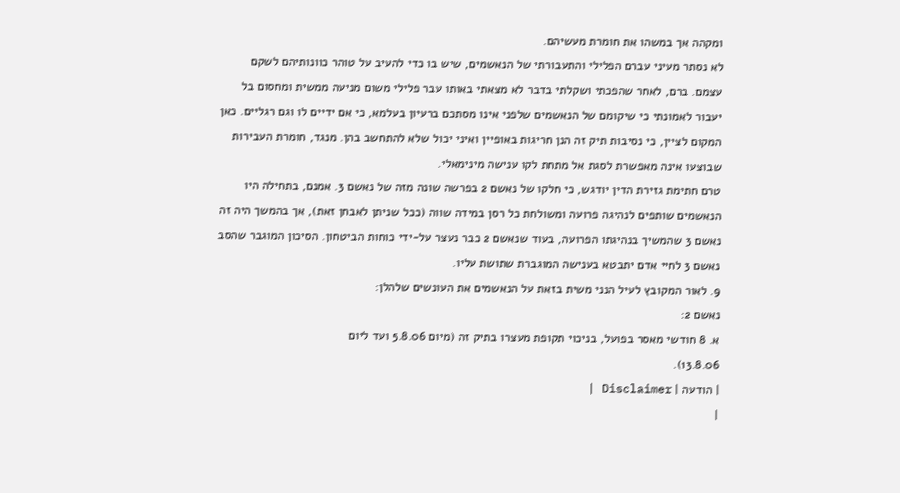ומקהה אך במשהו את חומרת מעשיהם.
לא נסתר מעיני עברם הפלילי והתעבורתי של הנאשמים, שיש בו כדי להעיב על טוהר כוונותיהם לשקם עצמם. ברם, לאחר שהפכתי ושקלתי בדבר לא מצאתי באותו עבר פלילי משום מניעה ממשית ומחסום בל יעבור לאמונתי כי שיקומם של הנאשמים שלפני אינו מסתכם ברעיון בעלמא, כי אם ידיים לו וגם רגליים. כאן המקום לציין, כי נסיבות תיק זה הנן חריגות באופיין ואיני יכול שלא להתחשב בהן. מנגד, חומרת העבירות שבוצעו אינה מאפשרת לסגת אל מתחת לקו ענישה מינימאלי.
טרם חתימת גזירת הדין יודגש, כי חלקו של נאשם 2 בפרשה שונה מזה של נאשם 3. אמנם, בתחילה היו הנאשמים שותפים לנהיגה פרועה ומשולחת כל רסן במידה שווה (ככל שניתן לאבחן זאת), אך בהמשך היה זה נאשם 3 שהמשיך בנהיגתו הפרועה, בעוד שנאשם 2 כבר נעצר על-ידי כוחות הביטחון. הסיכון המוגבר שהסב נאשם 3 לחיי אדם יתבטא בענישה המוגברת שתושת עליו.
9. לאור המקובץ לעיל הנני משית בזאת על הנאשמים את העונשים שלהלן:
נאשם 2:
א. 8 חודשי מאסר בפועל, בניכוי תקופת מעצרו בתיק זה (מיום 5.8.06 ועד ליום
13.8.06).
| הודעה | Disclaimer |
|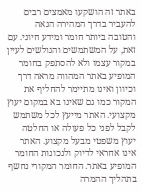באתר זה הושקעו מאמצים רבים להעביר בדרך המהירה הנאה והטובה ביותר חומר ומידע חיוני. עם זאת, על המשתמשים והגולשים לעיין במקור עצמו ולא להסתפק בחומר המופיע באתר המהווה מראה דרך וכיוון ואינו מתיימר להחליף את המקור כמו גם שאינו בא במקום יעוץ מקצועי. האתר מייעץ לכל משתמש לקבל לפני כל פעולה או החלטה יעוץ משפטי מבעל מקצוע. האתר אינו אחראי לדיוק ולנכונות החומר המופיע באתר. החומר המקורי נחשף בתהליך ההמרה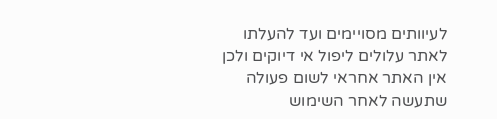לעיוותים מסויימים ועד להעלתו לאתר עלולים ליפול אי דיוקים ולכן אין האתר אחראי לשום פעולה שתעשה לאחר השימוש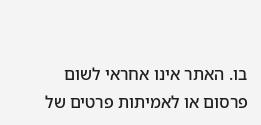בו. האתר אינו אחראי לשום פרסום או לאמיתות פרטים של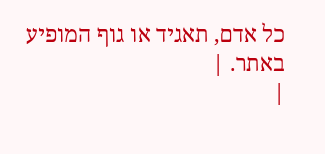כל אדם, תאגיד או גוף המופיע באתר. |
|